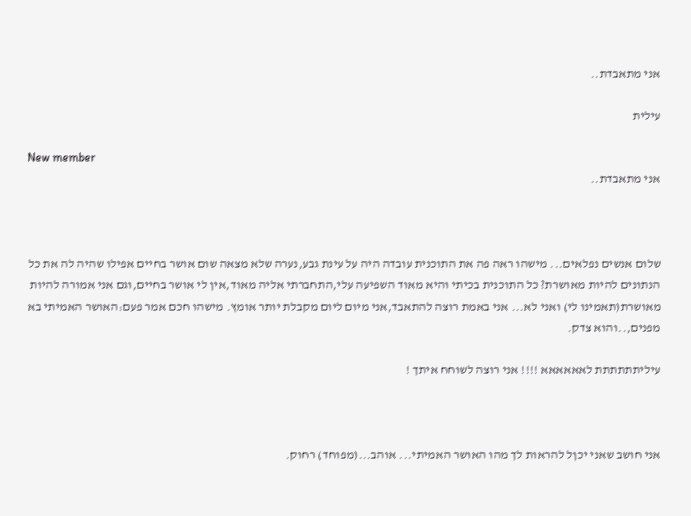אני מתאבדת..

עילית

New member
אני מתאבדת..



שלום אנשים נפלאים... מישהו ראה פה את התוכנית עובדה היה על עינת גבע,נערה שלא מצאה שום אושר בחיים אפילו שהיה לה את כל הנתונים להיות מאושרת? כל התוכנית בכיתי והיא מאוד השפיעה עלי,התחברתי אליה מאוד,אין לי אושר בחיים,וגם אני אמורה להיות מאושרת(תאמינו לי) ואני לא... אני באמת רוצה להתאבד,אני מיום ליום מקבלת יותר אומץ. מישהו חכם אמר פעם:האושר האמיתי בא מפנים,..והוא צדק.

עיליתתתתתת לאאאאאא !!!! אני רוצה לשוחח איתך !



אני חושב שאני יכןל להראות לך מהו האושר האמיתי... אוהב...(מפוחד) רחוק.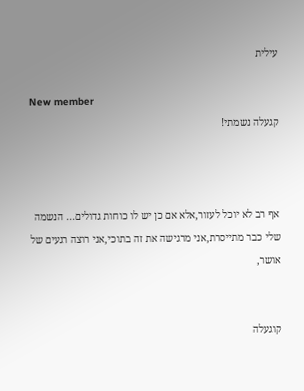עילית

New member
קגעלה נשמתי!



אף רב לא יוכל לעזור,אלא אם כן יש לו כוחות גדולים... הנשמה שלי כבר מתייסרת,אני מרגישה את זה בתוכי,אני רוצה רגעים של אושר,


קוגעלה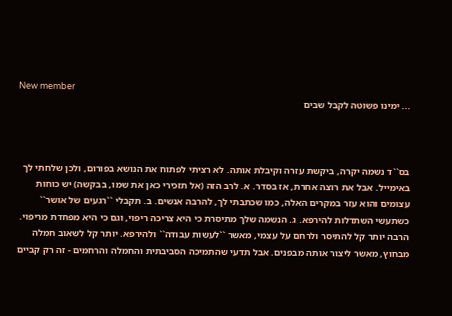New member
... ימינו פשוטה לקבל שבים



בס``ד נשמה יקרה, ביקשת עזרה וקיבלת אותה. לא רציתי לפתוח את הנושא בפורום, ולכן שלחתי לך באימייל. אבל את רוצה אחרת, אז בסדר. א. לרב הזה (אל תזכירי כאן את שמו, בבקשה) יש כוחות עצומים והוא עזר במקרים האלה, כמו שכתבתי לך, להרבה אנשים. ב. תקבלי ``רגעים של אושר`` כשתעשי השתדלות להירפא. ג. הנשמה שלך מתיסרת כי היא צריכה ריפוי, וגם כי היא מפחדת מריפוי. הרבה יותר קל להתיסר ולרחם על עצמי, מאשר ``לעשות עבודה`` ולהירפא. יותר קל לשאוב חמלה מבחוץ, מאשר ליצור אותה מבפנים. אבל תדעי שהתמיכה הסביבתית והחמלה והרחמים - זה רק קביים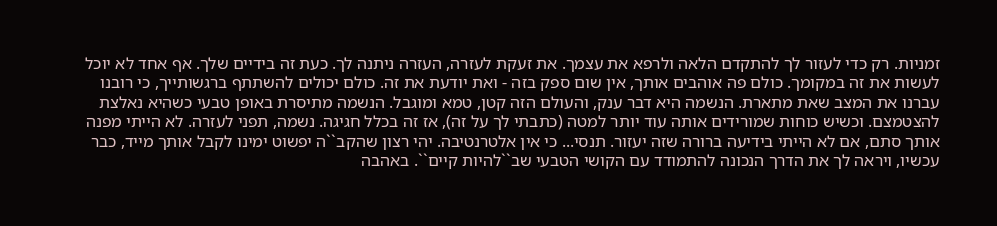זמניות. רק כדי לעזור לך להתקדם הלאה ולרפא את עצמך. את זעקת לעזרה, העזרה ניתנה לך. כעת זה בידיים שלך. אף אחד לא יוכל לעשות את זה במקומך. כולם פה אוהבים אותך, אין שום ספק בזה - ואת יודעת את זה. כולם יכולים להשתתף ברגשותייך, כי רובנו עברנו את המצב שאת מתארת. הנשמה היא דבר ענק, והעולם הזה קטן, טמא ומוגבל. הנשמה מתיסרת באופן טבעי כשהיא נאלצת להצטמצם. וכשיש כוחות שמורידים אותה עוד יותר למטה (כתבתי לך על זה), אז זה בכלל חגיגה. נשמה, תפני לעזרה. לא הייתי מפנה אותך סתם, אם לא הייתי בידיעה ברורה שזה יעזור. תנסי... כי אין אלטרנטיבה. יהי רצון שהקב``ה יפשוט ימינו לקבל אותך מייד, כבר עכשיו, ויראה לך את הדרך הנכונה להתמודד עם הקושי הטבעי שב``להיות קיים``. באהבה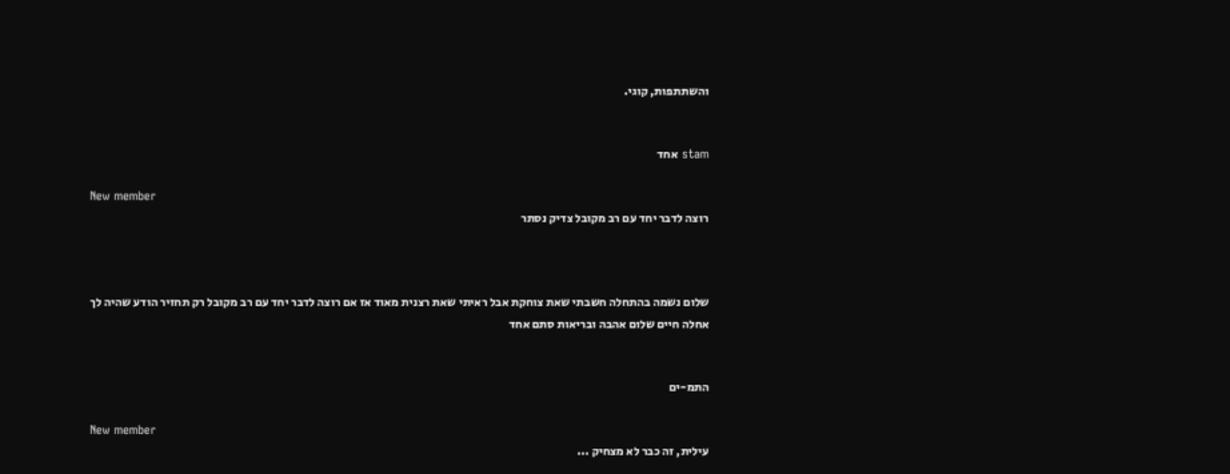והשתתפות, קוגי.


stam אחד

New member
רוצה לדבר יחד עם רב מקובל צדיק נסתר



שלום נשמה בהתחלה חשבתי שאת צוחקת אבל ראיתי שאת רצנית מאוד אז אם רוצה לדבר יחד עם רב מקובל רק תחזיר הודע שהיה לך אחלה חיים שלום אהבה ובריאות סתם אחד


התמ-ים

New member
עילית, זה כבר לא מצחיק ...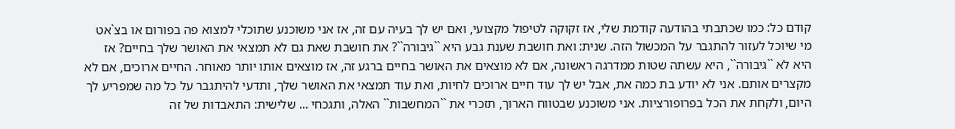קודם כל: כמו שכתבתי בהודעה קודמת שלי, אז זקוקה לטיפול מקצועי, ואם יש לך בעיה עם זה, אז אני משוכנע שתוכלי למצוא פה בפורום או בצ`אט מי שיוכל לעזור להתגבר על המכשול הזה. שנית: ואת חושבת שענת גבע היא ``גיבורה``? את חושבת שאת גם לא תמצאי את האושר שלך בחיים? אז היא לא ``גיבורה``, היא עשתה שטות ממדרגה ראשונה, אם לא מוצאים את האושר בחיים ברגע זה, אז מוצאים אותו יותר מאוחר. החיים ארוכים, אם לא מקצרים אותם. אני לא יודע בת כמה את, אבל יש לך עוד חיים ארוכים לחיות, ואת עוד תמצאי את האושר שלך, ותדעי להיתגבר על כל מה שמפריע לך היום, ולקחת את הכל בפרופורציות. אני משוכנע שבטווח הארוך, תזכרי את ``המחשבות`` האלה, ותגכחי ... שלישית: התאבדות של זה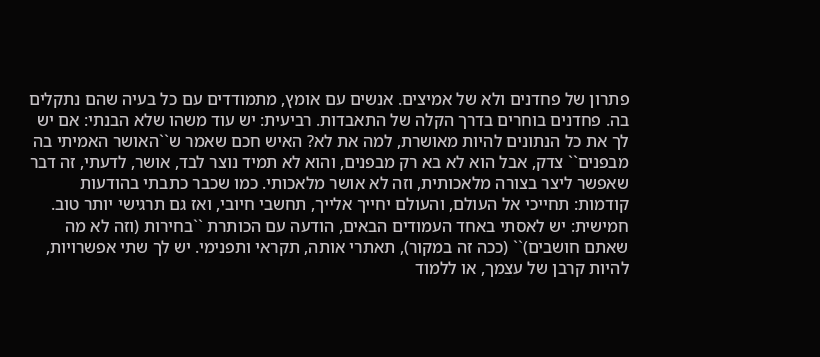פתרון של פחדנים ולא של אמיצים. אנשים עם אומץ, מתמודדים עם כל בעיה שהם נתקלים בה. פחדנים בוחרים בדרך הקלה של התאבדות. רביעית: יש עוד משהו שלא הבנתי: אם יש לך את כל הנתונים להיות מאושרת, למה את לא? האיש חכם שאמר ש``האושר האמיתי בה מבפנים`` צדק, אבל הוא לא בא רק מבפנים, והוא לא תמיד נוצר לבד, אושר, לדעתי, זה דבר שאפשר ליצר בצורה מלאכותית, וזה לא אושר מלאכותי. כמו שכבר כתבתי בהודעות קודמות: תחייכי אל העולם, והעולם יחייך אלייך, תחשבי חיובי, ואז גם תרגישי יותר טוב. חמישית: יש לאסתי באחד העמודים הבאים, הודעה עם הכותרת ``בחירות (וזה לא מה שאתם חושבים)`` (ככה זה במקור), תאתרי אותה, תקראי ותפנימי. יש לך שתי אפשרויות, להיות קרבן של עצמך, או ללמוד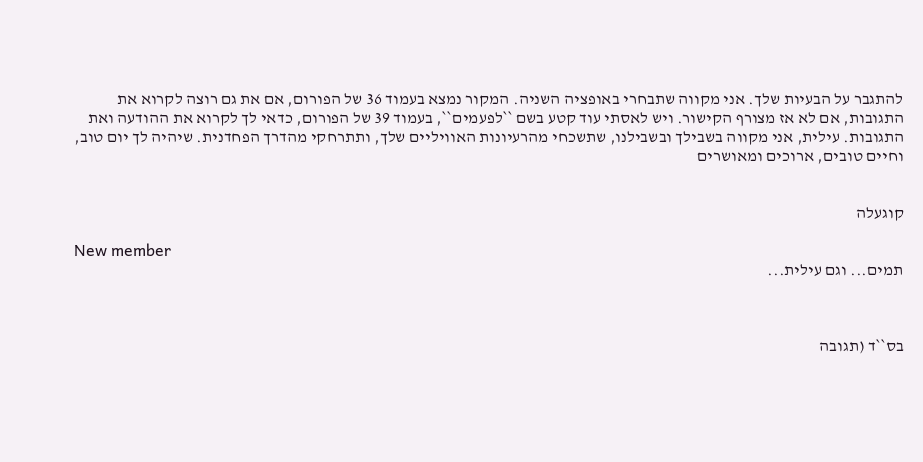להתגבר על הבעיות שלך. אני מקווה שתבחרי באופציה השניה. המקור נמצא בעמוד 36 של הפורום, אם את גם רוצה לקרוא את התגובות, אם לא אז מצורף הקישור. ויש לאסתי עוד קטע בשם ``לפעמים``, בעמוד 39 של הפורום, כדאי לך לקרוא את ההודעה ואת התגובות. עילית, אני מקווה בשבילך ובשבילנו, שתשכחי מהרעיונות האוויליים שלך, ותתרחקי מהדרך הפחדנית. שיהיה לך יום טוב, וחיים טובים, ארוכים ומאושרים


קוגעלה

New member
תמים... וגם עילית...



בס``ד (תגובה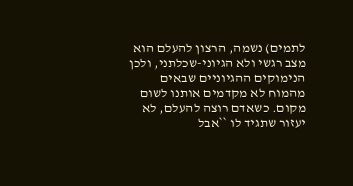לתמים) נשמה, הרצון להעלם הוא מצב רגשי ולא הגיוני-שכלתני, ולכן הנימוקים ההגיוניים שבאים מהמוח לא מקדמים אותנו לשום מקום. כשאדם רוצה להעלם, לא יעזור שתגיד לו ``אבל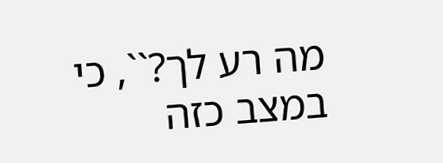מה רע לך?``, כי במצב כזה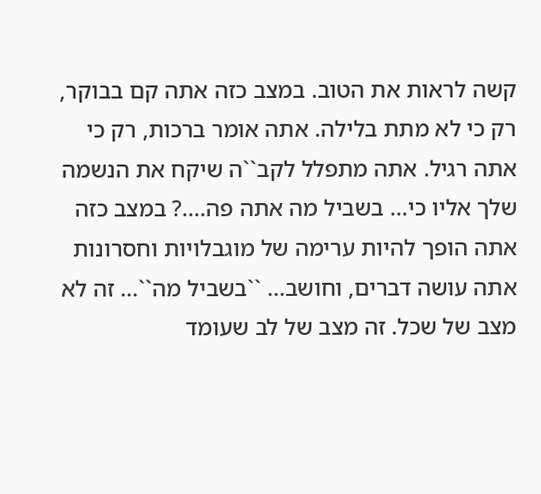קשה לראות את הטוב. במצב כזה אתה קם בבוקר, רק כי לא מתת בלילה. אתה אומר ברכות, רק כי אתה רגיל. אתה מתפלל לקב``ה שיקח את הנשמה שלך אליו כי... בשביל מה אתה פה....? במצב כזה אתה הופך להיות ערימה של מוגבלויות וחסרונות אתה עושה דברים, וחושב... ``בשביל מה``... זה לא מצב של שכל. זה מצב של לב שעומד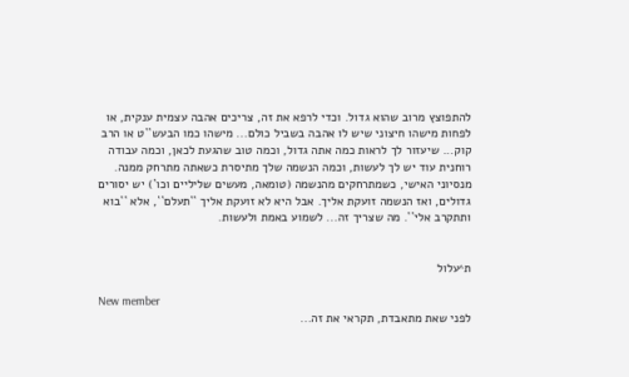להתפוצץ מרוב שהוא גדול. וכדי לרפא את זה, צריכים אהבה עצמית ענקית, או לפחות מישהו חיצוני שיש לו אהבה בשביל כולם... מישהו כמו הבעש``ט או הרב קוק... שיעזור לך לראות כמה אתה גדול, וכמה טוב שהגעת לכאן, וכמה עבודה רוחנית עוד יש לך לעשות, וכמה הנשמה שלך מתיסרת כשאתה מתרחק ממנה. מנסיוני האישי, כשמתרחקים מהנשמה (טומאה, מעשים שליליים וכו`) יש יסורים גדולים, ואז הנשמה זועקת אליך. אבל היא לא זועקת אליך ``תעלם``, אלא ``בוא ותתקרב אלי``. מה שצריך זה... לשמוע באמת ולעשות.


ת^עלול

New member
לפני שאת מתאבדת, תקראי את זה...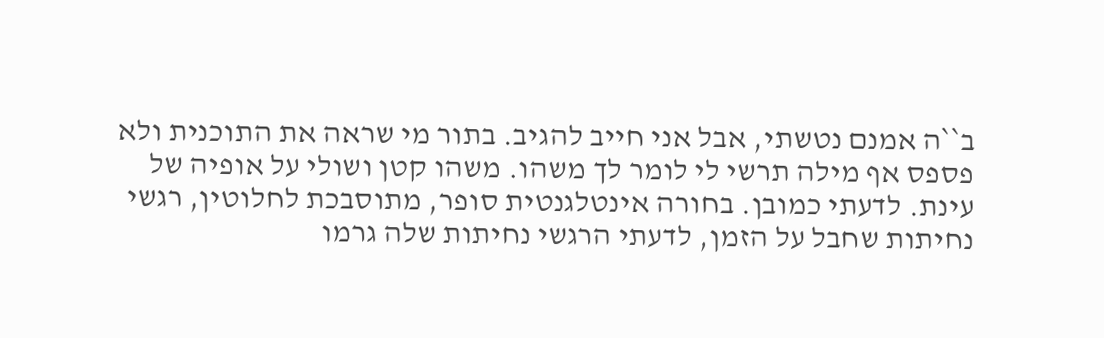ב``ה אמנם נטשתי, אבל אני חייב להגיב. בתור מי שראה את התוכנית ולא פספס אף מילה תרשי לי לומר לך משהו. משהו קטן ושולי על אופיה של עינת. לדעתי כמובן. בחורה אינטלגנטית סופר, מתוסבכת לחלוטין, רגשי נחיתות שחבל על הזמן, לדעתי הרגשי נחיתות שלה גרמו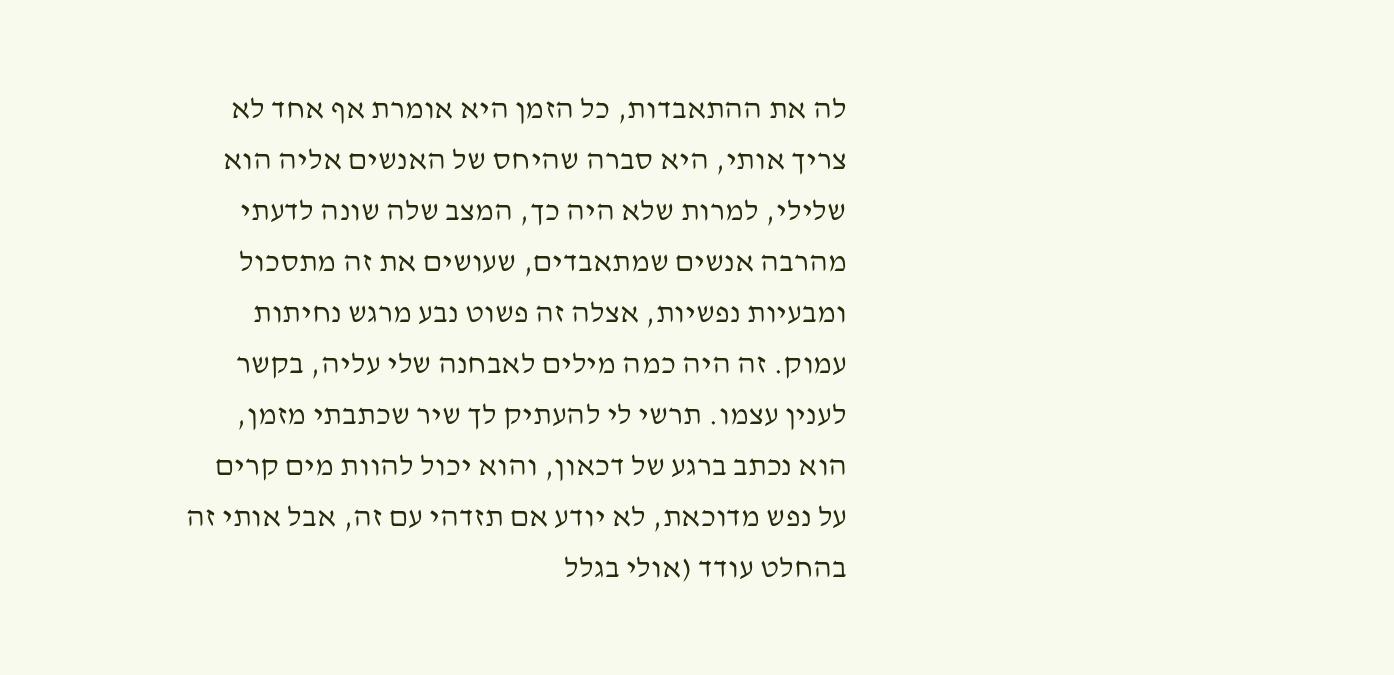לה את ההתאבדות, כל הזמן היא אומרת אף אחד לא צריך אותי, היא סברה שהיחס של האנשים אליה הוא שלילי, למרות שלא היה כך, המצב שלה שונה לדעתי מהרבה אנשים שמתאבדים, שעושים את זה מתסכול ומבעיות נפשיות, אצלה זה פשוט נבע מרגש נחיתות עמוק. זה היה כמה מילים לאבחנה שלי עליה, בקשר לענין עצמו. תרשי לי להעתיק לך שיר שכתבתי מזמן, הוא נכתב ברגע של דכאון, והוא יכול להוות מים קרים על נפש מדוכאת, לא יודע אם תזדהי עם זה, אבל אותי זה בהחלט עודד (אולי בגלל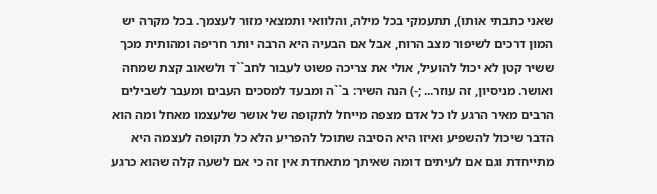שאני כתבתי אותו), תתעמקי בכל מילה, והלוואי ותמצאי מזור לעצמך. בכל מקרה יש המון דרכים לשיפור מצב הרוח, אבל אם הבעיה היא הרבה יותר חריפה ומהותית מכך ששיר קטן לא יכול להועיל, אולי את צריכה פשוט לעבור לחב``ד ולשאוב קצת שמחה ואושר. מניסיון, זה עוזר... ;-) הנה השיר: ב``ה ומבעד למסכים העבים ומעבר לשבילים הרבים מאיר הרגע לו כל אדם מצפה מייחל לתקופה של אושר שלעצמו מאחל ומה הוא הדבר שיכול להשפיע ואיזו היא הסיבה שתוכל להפריע הלא כל תקופה לעצמה היא מתייחדת וגם אם לעיתים דומה שאיתך מתאחדת אין זה כי אם לשעה קלה שהוא כרגע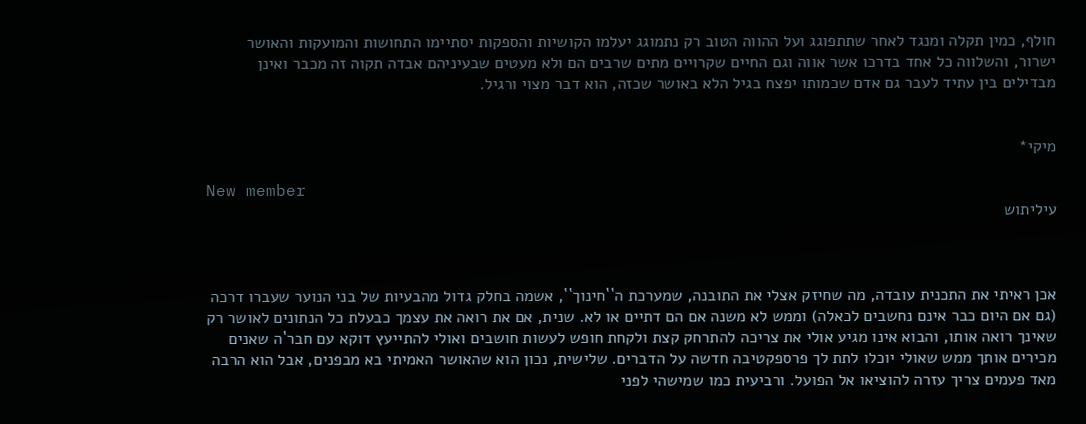חולף, כמין תקלה ומנגד לאחר שתתפוגג ועל ההווה הטוב רק נתמוגג יעלמו הקושיות והספקות יסתיימו התחושות והמועקות והאושר ישרור, והשלווה כל אחד בדרכו אשר אווה וגם החיים שקרויים מתים שרבים הם ולא מעטים שבעיניהם אבדה תקוה זה מכבר ואינן מבדילים בין עתיד לעבר גם אדם שכמותו יפצח בגיל הלא באושר שכזה, הוא דבר מצוי ורגיל.


מיקי*

New member
עיליתוש



אכן ראיתי את התכנית עובדה, מה שחיזק אצלי את התובנה, שמערכת ה``חינוך``, אשמה בחלק גדול מהבעיות של בני הנוער שעברו דרכה (גם אם היום כבר אינם נחשבים לכאלה) וממש לא משנה אם הם דתיים או לא. שנית, אם את רואה את עצמך כבעלת כל הנתונים לאושר רק שאינך רואה אותו, והבוא אינו מגיע אולי את צריכה להתרחק קצת ולקחת חופש לעשות חושבים ואולי להתייעץ דוקא עם חבר`ה שאנים מכירים אותך ממש שאולי יוכלו לתת לך פרספקטיבה חדשה על הדברים. שלישית, נכון הוא שהאושר האמיתי בא מבפנים, אבל הוא הרבה מאד פעמים צריך עזרה להוציאו אל הפועל. ורביעית כמו שמישהי לפני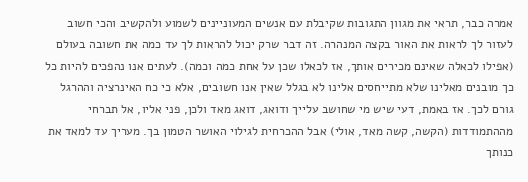אמרה כבר, תראי את מגוון התגובות שקיבלת עם אנשים המעוניינים לשמוע ולהקשיב והכי חשוב לעזור לך לראות את האור בקצה המנהרה. זה דבר שרק יכול להראות לך עד כמה את חשובה בעולם (אפילו לכאלה שאינם מכירים אותך, אז לכאלו שכן על אחת כמה וכמה). לעתים אנו נהפכים להיות כל כך מובנים מאלינו שלא מתייחסים אלינו לא בגלל שאין אנו חשובים, אלא כי כח האינרציה וההרגל גורם לכך. אז באמת, דעי שיש מי שחושב עלייך ודואג, דואג מאד ולכן, פני אליו, אל תברחי מההתמודדות (הקשה, קשה מאד, אולי) אבל ההכרחית לגילוי האושר הטמון בך. מעריך עד למאד את כנותך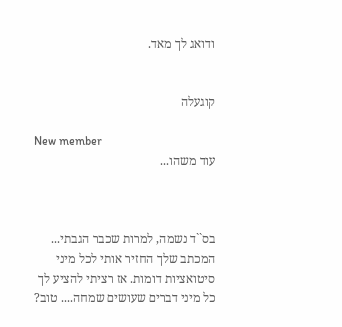ודואג לך מאד.


קוגעלה

New member
עוד משהו...



בס``ד נשמה, למרות שכבר הגבתי... המכתב שלך החזיר אותי לכל מיני סיטואציות דומות. אז רציתי להציע לך כל מיני דברים שעושים שמחה.... טוב?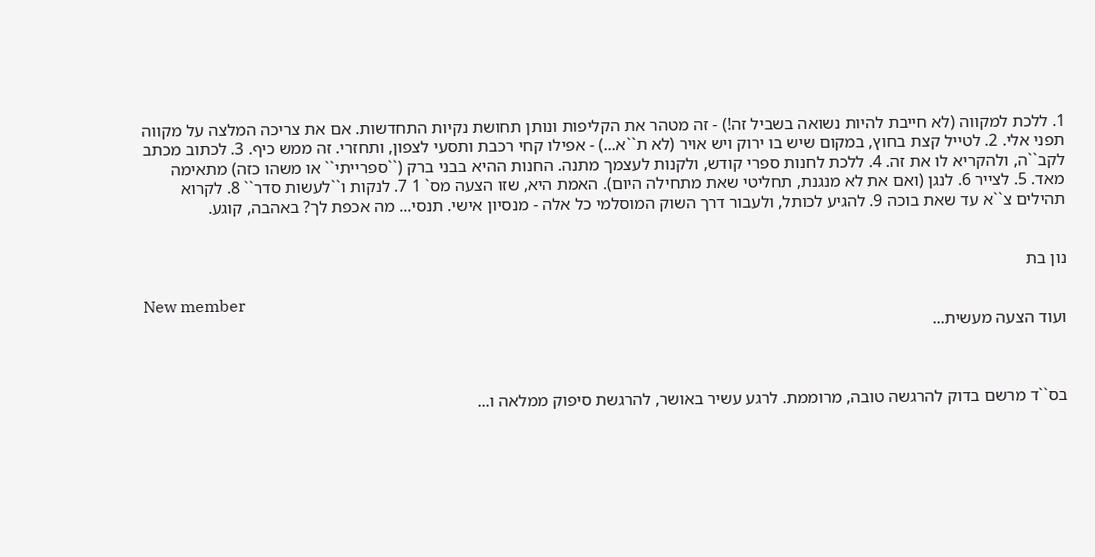1. ללכת למקווה (לא חייבת להיות נשואה בשביל זה!) - זה מטהר את הקליפות ונותן תחושת נקיות התחדשות. אם את צריכה המלצה על מקווה תפני אלי. 2. לטייל קצת בחוץ, במקום שיש בו ירוק ויש אויר (לא ת``א...) - אפילו קחי רכבת ותסעי לצפון, ותחזרי. זה ממש כיף. 3. לכתוב מכתב לקב``ה, ולהקריא לו את זה. 4. ללכת לחנות ספרי קודש, ולקנות לעצמך מתנה. החנות ההיא בבני ברק (``ספרייתי`` או משהו כזה) מתאימה מאד. 5. לצייר 6. לנגן (ואם את לא מנגנת, תחליטי שאת מתחילה היום). האמת היא, שזו הצעה מס` 1 7. לנקות ו``לעשות סדר`` 8. לקרוא תהילים צ``א עד שאת בוכה 9. להגיע לכותל, ולעבור דרך השוק המוסלמי כל אלה - מנסיון אישי. תנסי... מה אכפת לך? באהבה, קוגע.


נון בת

New member
ועוד הצעה מעשית...



בס``ד מרשם בדוק להרגשה טובה, מרוממת. לרגע עשיר באושר, להרגשת סיפוק ממלאה ו...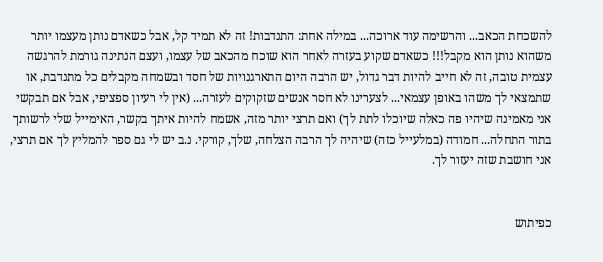להשכחת הכאב... והרשימה עוד ארוכה... במילה אחת: התנדבות! זה לא תמיד קל, אבל כשאדם נותן מעצמו יותר משהוא נותן הוא מקבל!!! כשאדם שקוע בעזרה לאחר הוא שוכח מהכאב של עצמו, ועצם הנתינה גורמת להרגשה עצמית טובה, זה לא חייב להיות דבר גדול, יש הרבה היום התארגנויות של חסד ובשמחה מקבלים כל מתנדבת, או שתמצאי לך משהו באופן עצמאי... לצערינו לא חסר אנשים שזקוקים לעזרה... (אין לי רעיון ספציפי, אבל אם תבקשי אני מאמינה שיהיו פה כאלה שיוכלו לתת לך) ואם תרצי יותר מזה, אשמח להיות איתך בקשר, האימייל שלי לרשותך בתור התחלה... חמודה (במלעייל כזה) שיהיה לך הרבה הצלחה, שלך, קורקי. נ.ב יש לי גם ספר להמליץ לך אם תרצי, אני חושבת שזה יעזור לך.


כפיתוש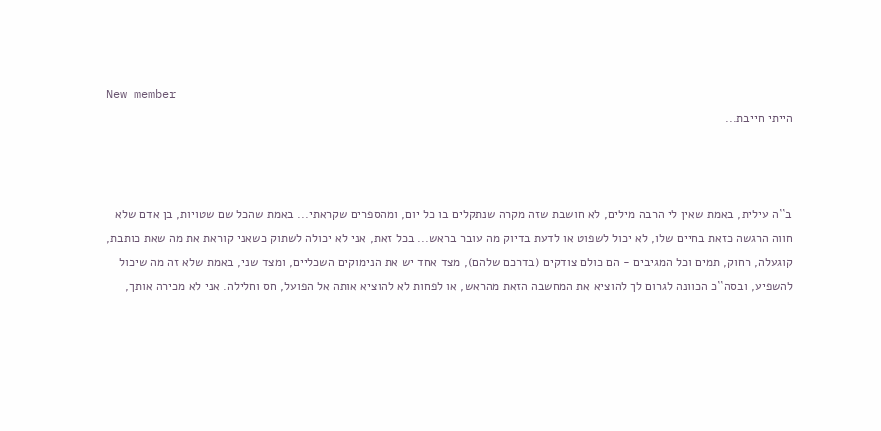New member
הייתי חייבת...



ב``ה עילית, באמת שאין לי הרבה מילים, לא חושבת שזה מקרה שנתקלים בו כל יום, ומהספרים שקראתי... באמת שהכל שם שטויות, בן אדם שלא חווה הרגשה כזאת בחיים שלו, לא יכול לשפוט או לדעת בדיוק מה עובר בראש... בכל זאת, אני לא יכולה לשתוק כשאני קוראת את מה שאת כותבת, קוגעלה, רחוק, תמים וכל המגיבים - הם כולם צודקים (בדרכם שלהם), מצד אחד יש את הנימוקים השכליים, ומצד שני, באמת שלא זה מה שיכול להשפיע, ובסה``כ הכוונה לגרום לך להוציא את המחשבה הזאת מהראש, או לפחות לא להוציא אותה אל הפועל, חס וחלילה. אני לא מכירה אותך,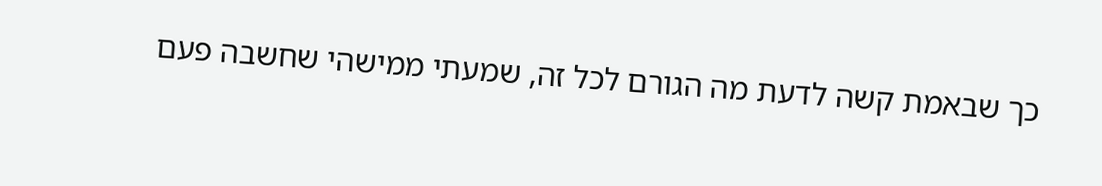כך שבאמת קשה לדעת מה הגורם לכל זה, שמעתי ממישהי שחשבה פעם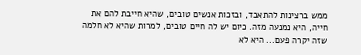ממש ברצינות להתאבד, ובזכות אנשים טובים, שהיא חייבת להם את חייה, היא נמנעה מזה. כיום יש לה חיים טובים, למרות שהיא לא חלמה שזה יקרה פעם... היא לא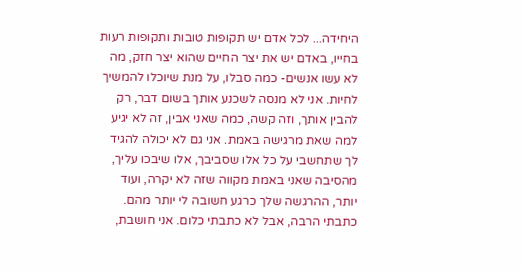היחידה... לכל אדם יש תקופות טובות ותקופות רעות בחייו, באדם יש את יצר החיים שהוא יצר חזק, מה לא עשו אנשים- כמה סבלו, על מנת שיוכלו להמשיך לחיות. אני לא מנסה לשכנע אותך בשום דבר, רק להבין אותך, וזה קשה, כמה שאני אבין, זה לא יגיע למה שאת מרגישה באמת. אני גם לא יכולה להגיד לך שתחשבי על כל אלו שסביבך, אלו שיבכו עליך, מהסיבה שאני באמת מקווה שזה לא יקרה, ועוד יותר, ההרגשה שלך כרגע חשובה לי יותר מהם. כתבתי הרבה, אבל לא כתבתי כלום. אני חושבת,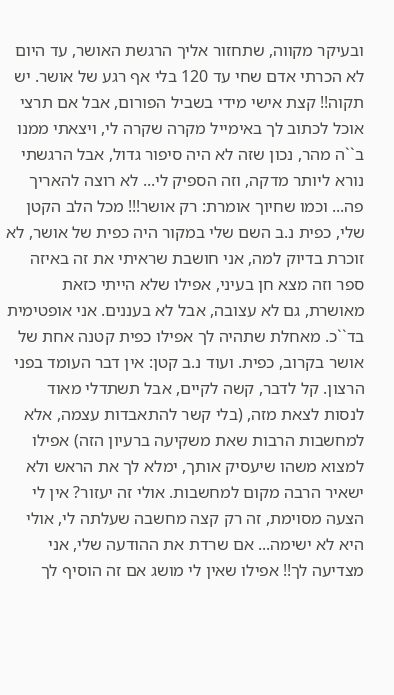ובעיקר מקווה, שתחזור אליך הרגשת האושר, עד היום לא הכרתי אדם שחי עד 120 בלי אף רגע של אושר. יש תקוה!! קצת אישי מידי בשביל הפורום, אבל אם תרצי אוכל לכתוב לך באימייל מקרה שקרה לי, ויצאתי ממנו ב``ה מהר, נכון שזה לא היה סיפור גדול, אבל הרגשתי נורא ליותר מדקה, וזה הספיק לי... לא רוצה להאריך פה... וכמו שחיוך אומרת: רק אושר!!! מכל הלב הקטן שלי, כפית נ.ב השם שלי במקור היה כפית של אושר, לא זוכרת בדיוק למה, אני חושבת שראיתי את זה באיזה ספר וזה מצא חן בעיני, אפילו שלא הייתי כזאת מאושרת, גם לא עצובה, אבל לא בעננים. אני אופטימית בד``כ. מאחלת שתהיה לך אפילו כפית קטנה אחת של אושר בקרוב, כפית. ועוד נ.ב קטן: אין דבר העומד בפני הרצון. קל לדבר, קשה לקיים, אבל תשתדלי מאוד לנסות לצאת מזה, (בלי קשר להתאבדות עצמה, אלא למחשבות הרבות שאת משקיעה ברעיון הזה) אפילו למצוא משהו שיעסיק אותך, ימלא לך את הראש ולא ישאיר הרבה מקום למחשבות. אולי זה יעזור? אין לי הצעה מסוימת, זה רק קצה מחשבה שעלתה לי, אולי היא לא ישימה... אם שרדת את ההודעה שלי, אני מצדיעה לך!! אפילו שאין לי מושג אם זה הוסיף לך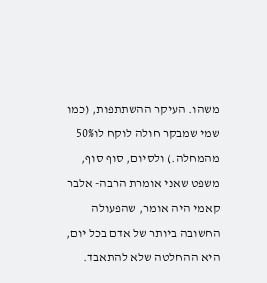משהו. העיקר ההשתתפות, (כמו שמי שמבקר חולה לוקח לו50% מהמחלה.) ולסיום, סוף סוף, משפט שאני אומרת הרבה- אלבר קאמי היה אומר, שהפעולה החשובה ביותר של אדם בכל יום, היא ההחלטה שלא להתאבד.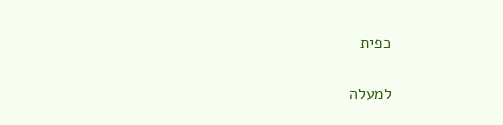כפית

למעלה